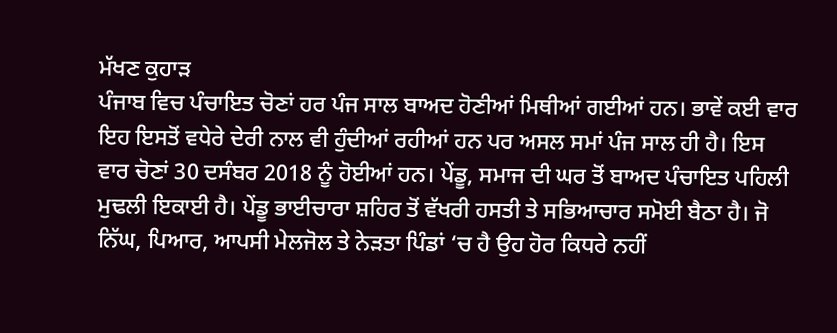ਮੱਖਣ ਕੁਹਾੜ
ਪੰਜਾਬ ਵਿਚ ਪੰਚਾਇਤ ਚੋਣਾਂ ਹਰ ਪੰਜ ਸਾਲ ਬਾਅਦ ਹੋਣੀਆਂ ਮਿਥੀਆਂ ਗਈਆਂ ਹਨ। ਭਾਵੇਂ ਕਈ ਵਾਰ ਇਹ ਇਸਤੋਂ ਵਧੇਰੇ ਦੇਰੀ ਨਾਲ ਵੀ ਹੁੰਦੀਆਂ ਰਹੀਆਂ ਹਨ ਪਰ ਅਸਲ ਸਮਾਂ ਪੰਜ ਸਾਲ ਹੀ ਹੈ। ਇਸ ਵਾਰ ਚੋਣਾਂ 30 ਦਸੰਬਰ 2018 ਨੂੰ ਹੋਈਆਂ ਹਨ। ਪੇਂਡੂ, ਸਮਾਜ ਦੀ ਘਰ ਤੋਂ ਬਾਅਦ ਪੰਚਾਇਤ ਪਹਿਲੀ ਮੁਢਲੀ ਇਕਾਈ ਹੈ। ਪੇਂਡੂ ਭਾਈਚਾਰਾ ਸ਼ਹਿਰ ਤੋਂ ਵੱਖਰੀ ਹਸਤੀ ਤੇ ਸਭਿਆਚਾਰ ਸਮੋਈ ਬੈਠਾ ਹੈ। ਜੋ ਨਿੱਘ, ਪਿਆਰ, ਆਪਸੀ ਮੇਲਜੋਲ ਤੇ ਨੇੜਤਾ ਪਿੰਡਾਂ ‘ਚ ਹੈ ਉਹ ਹੋਰ ਕਿਧਰੇ ਨਹੀਂ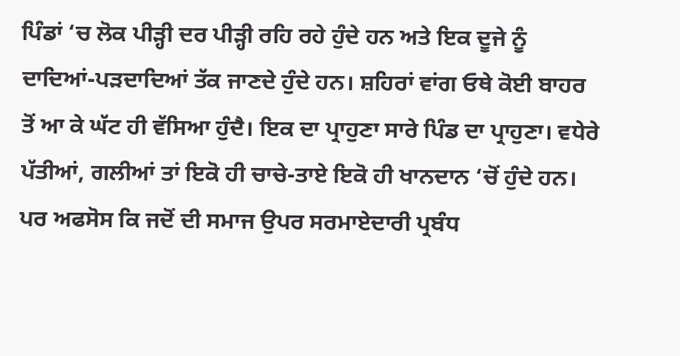ਪਿੰਡਾਂ ‘ਚ ਲੋਕ ਪੀੜ੍ਹੀ ਦਰ ਪੀੜ੍ਹੀ ਰਹਿ ਰਹੇ ਹੁੰਦੇ ਹਨ ਅਤੇ ਇਕ ਦੂਜੇ ਨੂੰ ਦਾਦਿਆਂ-ਪੜਦਾਦਿਆਂ ਤੱਕ ਜਾਣਦੇ ਹੁੰਦੇ ਹਨ। ਸ਼ਹਿਰਾਂ ਵਾਂਗ ਓਥੇ ਕੋਈ ਬਾਹਰ ਤੋਂ ਆ ਕੇ ਘੱਟ ਹੀ ਵੱਸਿਆ ਹੁੰਦੈ। ਇਕ ਦਾ ਪ੍ਰਾਹੁਣਾ ਸਾਰੇ ਪਿੰਡ ਦਾ ਪ੍ਰਾਹੁਣਾ। ਵਧੇਰੇ ਪੱਤੀਆਂ, ਗਲੀਆਂ ਤਾਂ ਇਕੋ ਹੀ ਚਾਚੇ-ਤਾਏ ਇਕੋ ਹੀ ਖਾਨਦਾਨ ‘ਚੋਂ ਹੁੰਦੇ ਹਨ।
ਪਰ ਅਫਸੋਸ ਕਿ ਜਦੋਂ ਦੀ ਸਮਾਜ ਉਪਰ ਸਰਮਾਏਦਾਰੀ ਪ੍ਰਬੰਧ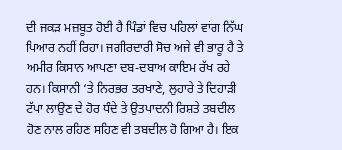ਦੀ ਜਕੜ ਮਜ਼ਬੂਤ ਹੋਈ ਹੈ ਪਿੰਡਾਂ ਵਿਚ ਪਹਿਲਾਂ ਵਾਂਗ ਨਿੱਘ ਪਿਆਰ ਨਹੀਂ ਰਿਹਾ। ਜਗੀਰਦਾਰੀ ਸੋਚ ਅਜੇ ਵੀ ਭਾਰੂ ਹੈ ਤੇ ਅਮੀਰ ਕਿਸਾਨ ਆਪਣਾ ਦਬ-ਦਬਾਅ ਕਾਇਮ ਰੱਖ ਰਹੇ ਹਨ। ਕਿਸਾਨੀ ‘ਤੇ ਨਿਰਭਰ ਤਰਖਾਣੇ, ਲੁਹਾਰੇ ਤੇ ਦਿਹਾੜੀ ਟੱਪਾ ਲਾਉਣ ਦੇ ਹੋਰ ਧੰਦੇ ਤੇ ਉਤਪਾਦਨੀ ਰਿਸ਼ਤੇ ਤਬਦੀਲ ਹੋਣ ਨਾਲ ਰਹਿਣ ਸਹਿਣ ਵੀ ਤਬਦੀਲ ਹੋ ਗਿਆ ਹੈ। ਇਕ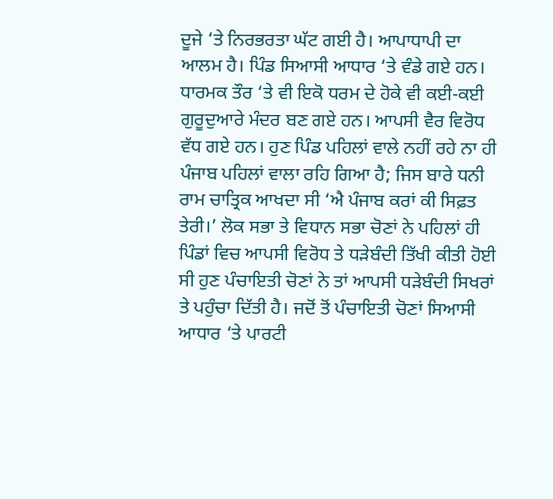ਦੂਜੇ ‘ਤੇ ਨਿਰਭਰਤਾ ਘੱਟ ਗਈ ਹੈ। ਆਪਾਧਾਪੀ ਦਾ ਆਲਮ ਹੈ। ਪਿੰਡ ਸਿਆਸੀ ਆਧਾਰ ‘ਤੇ ਵੰਡੇ ਗਏ ਹਨ। ਧਾਰਮਕ ਤੌਰ ‘ਤੇ ਵੀ ਇਕੋ ਧਰਮ ਦੇ ਹੋਕੇ ਵੀ ਕਈ-ਕਈ ਗੁਰੂਦੁਆਰੇ ਮੰਦਰ ਬਣ ਗਏ ਹਨ। ਆਪਸੀ ਵੈਰ ਵਿਰੋਧ ਵੱਧ ਗਏ ਹਨ। ਹੁਣ ਪਿੰਡ ਪਹਿਲਾਂ ਵਾਲੇ ਨਹੀਂ ਰਹੇ ਨਾ ਹੀ ਪੰਜਾਬ ਪਹਿਲਾਂ ਵਾਲਾ ਰਹਿ ਗਿਆ ਹੈ; ਜਿਸ ਬਾਰੇ ਧਨੀ ਰਾਮ ਚਾਤ੍ਰਿਕ ਆਖਦਾ ਸੀ ‘ਐ ਪੰਜਾਬ ਕਰਾਂ ਕੀ ਸਿਫ਼ਤ ਤੇਰੀ।’ ਲੋਕ ਸਭਾ ਤੇ ਵਿਧਾਨ ਸਭਾ ਚੋਣਾਂ ਨੇ ਪਹਿਲਾਂ ਹੀ ਪਿੰਡਾਂ ਵਿਚ ਆਪਸੀ ਵਿਰੋਧ ਤੇ ਧੜੇਬੰਦੀ ਤਿੱਖੀ ਕੀਤੀ ਹੋਈ ਸੀ ਹੁਣ ਪੰਚਾਇਤੀ ਚੋਣਾਂ ਨੇ ਤਾਂ ਆਪਸੀ ਧੜੇਬੰਦੀ ਸਿਖਰਾਂ ਤੇ ਪਹੁੰਚਾ ਦਿੱਤੀ ਹੈ। ਜਦੋਂ ਤੋਂ ਪੰਚਾਇਤੀ ਚੋਣਾਂ ਸਿਆਸੀ ਆਧਾਰ ‘ਤੇ ਪਾਰਟੀ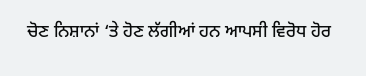ਚੋਣ ਨਿਸ਼ਾਨਾਂ ‘ਤੇ ਹੋਣ ਲੱਗੀਆਂ ਹਨ ਆਪਸੀ ਵਿਰੋਧ ਹੋਰ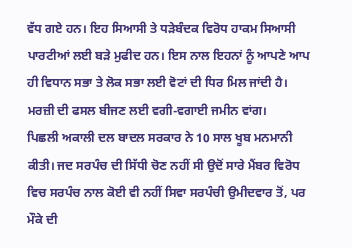ਵੱਧ ਗਏ ਹਨ। ਇਹ ਸਿਆਸੀ ਤੇ ਧੜੇਬੰਦਕ ਵਿਰੋਧ ਹਾਕਮ ਸਿਆਸੀ ਪਾਰਟੀਆਂ ਲਈ ਬੜੇ ਮੁਫੀਦ ਹਨ। ਇਸ ਨਾਲ ਇਹਨਾਂ ਨੂੰ ਆਪਣੇ ਆਪ ਹੀ ਵਿਧਾਨ ਸਭਾ ਤੇ ਲੋਕ ਸਭਾ ਲਈ ਵੋਟਾਂ ਦੀ ਧਿਰ ਮਿਲ ਜਾਂਦੀ ਹੈ। ਮਰਜ਼ੀ ਦੀ ਫਸਲ ਬੀਜਣ ਲਈ ਵਗੀ-ਵਗਾਈ ਜਮੀਨ ਵਾਂਗ।
ਪਿਛਲੀ ਅਕਾਲੀ ਦਲ ਬਾਦਲ ਸਰਕਾਰ ਨੇ 10 ਸਾਲ ਖੂਬ ਮਨਮਾਨੀ ਕੀਤੀ। ਜਦ ਸਰਪੰਚ ਦੀ ਸਿੱਧੀ ਚੋਣ ਨਹੀਂ ਸੀ ਉਦੋਂ ਸਾਰੇ ਮੈਂਬਰ ਵਿਰੋਧ ਵਿਚ ਸਰਪੰਚ ਨਾਲ ਕੋਈ ਵੀ ਨਹੀਂ ਸਿਵਾ ਸਰਪੰਚੀ ਉਮੀਦਵਾਰ ਤੋਂ, ਪਰ ਮੌਕੇ ਦੀ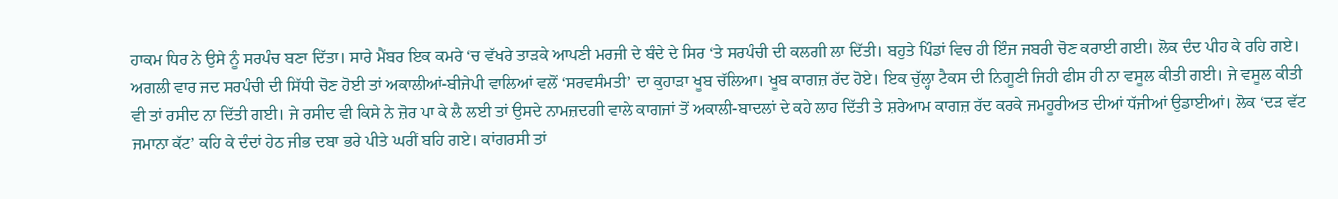ਹਾਕਮ ਧਿਰ ਨੇ ਉਸੇ ਨੂੰ ਸਰਪੰਚ ਬਣਾ ਦਿੱਤਾ। ਸਾਰੇ ਮੈਂਬਰ ਇਕ ਕਮਰੇ ‘ਚ ਵੱਖਰੇ ਤਾੜਕੇ ਆਪਣੀ ਮਰਜੀ ਦੇ ਬੰਦੇ ਦੇ ਸਿਰ ‘ਤੇ ਸਰਪੰਚੀ ਦੀ ਕਲਗੀ ਲਾ ਦਿੱਤੀ। ਬਹੁਤੇ ਪਿੰਡਾਂ ਵਿਚ ਹੀ ਇੰਜ ਜਬਰੀ ਚੋਣ ਕਰਾਈ ਗਈ। ਲੋਕ ਦੰਦ ਪੀਹ ਕੇ ਰਹਿ ਗਏ। ਅਗਲੀ ਵਾਰ ਜਦ ਸਰਪੰਚੀ ਦੀ ਸਿੱਧੀ ਚੋਣ ਹੋਈ ਤਾਂ ਅਕਾਲੀਆਂ-ਬੀਜੇਪੀ ਵਾਲਿਆਂ ਵਲੋਂ ‘ਸਰਵਸੰਮਤੀ’ ਦਾ ਕੁਹਾੜਾ ਖੂਬ ਚੱਲਿਆ। ਖੂਬ ਕਾਗਜ਼ ਰੱਦ ਹੋਏ। ਇਕ ਚੁੱਲ੍ਹਾ ਟੈਕਸ ਦੀ ਨਿਗੂਣੀ ਜਿਹੀ ਫੀਸ ਹੀ ਨਾ ਵਸੂਲ ਕੀਤੀ ਗਈ। ਜੇ ਵਸੂਲ ਕੀਤੀ ਵੀ ਤਾਂ ਰਸੀਦ ਨਾ ਦਿੱਤੀ ਗਈ। ਜੇ ਰਸੀਦ ਵੀ ਕਿਸੇ ਨੇ ਜ਼ੋਰ ਪਾ ਕੇ ਲੈ ਲਈ ਤਾਂ ਉਸਦੇ ਨਾਮਜ਼ਦਗੀ ਵਾਲੇ ਕਾਗਜਾਂ ਤੋਂ ਅਕਾਲੀ-ਬਾਦਲਾਂ ਦੇ ਕਹੇ ਲਾਹ ਦਿੱਤੀ ਤੇ ਸ਼ਰੇਆਮ ਕਾਗਜ਼ ਰੱਦ ਕਰਕੇ ਜਮਹੂਰੀਅਤ ਦੀਆਂ ਧੱਜੀਆਂ ਉਡਾਈਆਂ। ਲੋਕ ‘ਦੜ ਵੱਟ ਜਮਾਨਾ ਕੱਟ’ ਕਹਿ ਕੇ ਦੰਦਾਂ ਹੇਠ ਜੀਭ ਦਬਾ ਭਰੇ ਪੀਤੇ ਘਰੀਂ ਬਹਿ ਗਏ। ਕਾਂਗਰਸੀ ਤਾਂ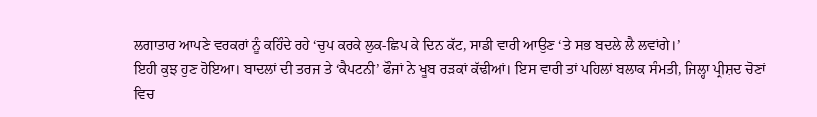ਲਗਾਤਾਰ ਆਪਣੇ ਵਰਕਰਾਂ ਨੂੰ ਕਹਿੰਦੇ ਰਹੇ ‘ਚੁਪ ਕਰਕੇ ਲੁਕ-ਛਿਪ ਕੇ ਦਿਨ ਕੱਟ, ਸਾਡੀ ਵਾਰੀ ਆਉਣ ‘ਤੇ ਸਭ ਬਦਲੇ ਲੈ ਲਵਾਂਗੇ।’
ਇਹੀ ਕੁਝ ਹੁਣ ਹੋਇਆ। ਬਾਦਲਾਂ ਦੀ ਤਰਜ ਤੇ ‘ਕੈਪਟਨੀ’ ਫੌਜਾਂ ਨੇ ਖੂਬ ਰੜਕਾਂ ਕੱਢੀਆਂ। ਇਸ ਵਾਰੀ ਤਾਂ ਪਹਿਲਾਂ ਬਲਾਕ ਸੰਮਤੀ, ਜਿਲ੍ਹਾ ਪ੍ਰੀਸ਼ਦ ਚੋਣਾਂ ਵਿਚ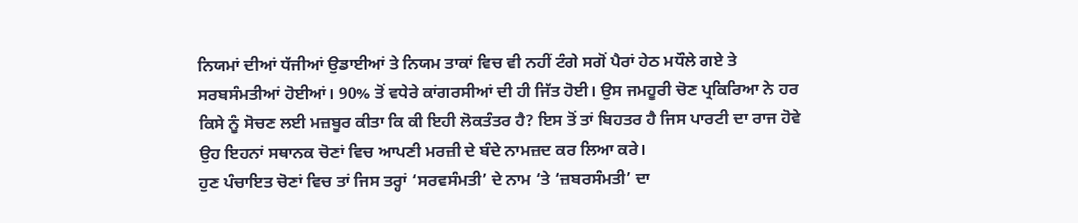ਨਿਯਮਾਂ ਦੀਆਂ ਧੱਜੀਆਂ ਉਡਾਈਆਂ ਤੇ ਨਿਯਮ ਤਾਕਾਂ ਵਿਚ ਵੀ ਨਹੀਂ ਟੰਗੇ ਸਗੋਂ ਪੈਰਾਂ ਹੇਠ ਮਧੌਲੇ ਗਏ ਤੇ ਸਰਬਸੰਮਤੀਆਂ ਹੋਈਆਂ। 90% ਤੋਂ ਵਧੇਰੇ ਕਾਂਗਰਸੀਆਂ ਦੀ ਹੀ ਜਿੱਤ ਹੋਈ। ਉਸ ਜਮਹੂਰੀ ਚੋਣ ਪ੍ਰਕਿਰਿਆ ਨੇ ਹਰ ਕਿਸੇ ਨੂੰ ਸੋਚਣ ਲਈ ਮਜ਼ਬੂਰ ਕੀਤਾ ਕਿ ਕੀ ਇਹੀ ਲੋਕਤੰਤਰ ਹੈ? ਇਸ ਤੋਂ ਤਾਂ ਬਿਹਤਰ ਹੈ ਜਿਸ ਪਾਰਟੀ ਦਾ ਰਾਜ ਹੋਵੇ ਉਹ ਇਹਨਾਂ ਸਥਾਨਕ ਚੋਣਾਂ ਵਿਚ ਆਪਣੀ ਮਰਜ਼ੀ ਦੇ ਬੰਦੇ ਨਾਮਜ਼ਦ ਕਰ ਲਿਆ ਕਰੇ।
ਹੁਣ ਪੰਚਾਇਤ ਚੋਣਾਂ ਵਿਚ ਤਾਂ ਜਿਸ ਤਰ੍ਹਾਂ ‘ਸਰਵਸੰਮਤੀ’ ਦੇ ਨਾਮ ‘ਤੇ ‘ਜ਼ਬਰਸੰਮਤੀ’ ਦਾ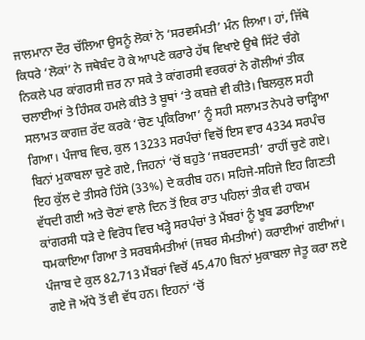ਜਾਲਮਾਨਾ ਦੌਰ ਚੱਲਿਆ ਉਸਨੂੰ ਲੋਕਾਂ ਨੇ ‘ਸਰਵਸੰਮਤੀ’ ਮੰਨ ਲਿਆ। ਹਾਂ, ਜਿੱਥੇ ਕਿਧਰੇ ‘ਲੋਕਾਂ’ ਨੇ ਜਥੇਬੰਦ ਹੋ ਕੇ ਆਪਣੇ ਕਰਾਰੇ ਹੱਥ ਵਿਖਾਏ ਉਥੇ ਸਿੱਟੇ ਚੰਗੇ ਨਿਕਲੇ ਪਰ ਕਾਂਗਰਸੀ ਜ਼ਰ ਨਾ ਸਕੇ ਤੇ ਕਾਂਗਰਸੀ ਵਰਕਰਾਂ ਨੇ ਗੋਲੀਆਂ ਤੀਕ ਚਲਾਈਆਂ ਤੇ ਹਿੰਸਕ ਹਮਲੇ ਕੀਤੇ ਤੇ ਬੂਥਾਂ ‘ਤੇ ਕਬਜ਼ੇ ਵੀ ਕੀਤੇ। ਬਿਲਕੁਲ ਸਹੀ ਸਲਾਮਤ ਕਾਗਜ਼ ਰੱਦ ਕਰਕੇ ‘ਚੋਣ ਪ੍ਰਕਿਰਿਆ’ ਨੂੰ ਸਹੀ ਸਲਾਮਤ ਨੇਪਰੇ ਚਾੜ੍ਹਿਆ ਗਿਆ। ਪੰਜਾਬ ਵਿਚ, ਕੁਲ 13233 ਸਰਪੰਚਾਂ ਵਿਚੋਂ ਇਸ ਵਾਰ 4334 ਸਰਪੰਚ ਬਿਨਾਂ ਮੁਕਾਬਲਾ ਚੁਣੇ ਗਏ, ਜਿਹਨਾਂ ‘ਚੋਂ ਬਹੁਤੇ ‘ਜਬਰਦਸਤੀ’ ਰਾਹੀਂ ਚੁਣੇ ਗਏ। ਇਹ ਕੁੱਲ ਦੇ ਤੀਸਰੇ ਹਿੱਸੇ (33%) ਦੇ ਕਰੀਬ ਹਨ। ਸਹਿਜੇ-ਸਹਿਜੇ ਇਹ ਗਿਣਤੀ ਵੱਧਦੀ ਗਈ ਅਤੇ ਚੋਣਾਂ ਵਾਲੇ ਦਿਨ ਤੋਂ ਇਕ ਰਾਤ ਪਹਿਲਾਂ ਤੀਕ ਵੀ ਹਾਕਮ ਕਾਂਗਰਸੀ ਧੜੇ ਦੇ ਵਿਰੋਧ ਵਿਚ ਖੜ੍ਹੇ ਸਰਪੰਚਾਂ ਤੇ ਮੈਂਬਰਾਂ ਨੂੰ ਖੂਬ ਡਰਾਇਆ ਧਮਕਾਇਆ ਗਿਆ ਤੇ ਸਰਬਸੰਮਤੀਆਂ (ਜਬਰ ਸੰਮਤੀਆਂ) ਕਰਾਈਆਂ ਗਈਆਂ। ਪੰਜਾਬ ਦੇ ਕੁਲ 82,713 ਮੈਂਬਰਾਂ ਵਿਚੋਂ 45,470 ਬਿਨਾਂ ਮੁਕਾਬਲਾ ਜੇਤੂ ਕਰਾ ਲਏ ਗਏ ਜੋ ਅੱਧੇ ਤੋਂ ਵੀ ਵੱਧ ਹਨ। ਇਹਨਾਂ ‘ਚੋਂ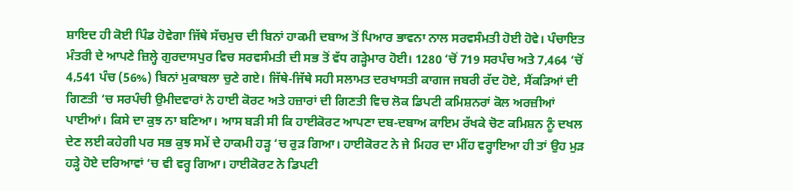ਸ਼ਾਇਦ ਹੀ ਕੋਈ ਪਿੰਡ ਹੋਵੇਗਾ ਜਿੱਥੇ ਸੱਚਮੁਚ ਦੀ ਬਿਨਾਂ ਹਾਕਮੀ ਦਬਾਅ ਤੋਂ ਪਿਆਰ ਭਾਵਨਾ ਨਾਲ ਸਰਵਸੰਮਤੀ ਹੋਈ ਹੋਵੇ। ਪੰਚਾਇਤ ਮੰਤਰੀ ਦੇ ਆਪਣੇ ਜ਼ਿਲ੍ਹੇ ਗੁਰਦਾਸਪੁਰ ਵਿਚ ਸਰਵਸੰਮਤੀ ਦੀ ਸਭ ਤੋਂ ਵੱਧ ਗੜ੍ਹੇਮਾਰ ਹੋਈ। 1280 ‘ਚੋਂ 719 ਸਰਪੰਚ ਅਤੇ 7,464 ‘ਚੋਂ 4,541 ਪੰਚ (56%) ਬਿਨਾਂ ਮੁਕਾਬਲਾ ਚੁਣੇ ਗਏ। ਜਿੱਥੇ-ਜਿੱਥੇ ਸਹੀ ਸਲਾਮਤ ਦਰਖਾਸਤੀ ਕਾਗਜ ਜਬਰੀ ਰੱਦ ਹੋਏ, ਸੈਂਕੜਿਆਂ ਦੀ ਗਿਣਤੀ ‘ਚ ਸਰਪੰਚੀ ਉਮੀਦਵਾਰਾਂ ਨੇ ਹਾਈ ਕੋਰਟ ਅਤੇ ਹਜ਼ਾਰਾਂ ਦੀ ਗਿਣਤੀ ਵਿਚ ਲੋਕ ਡਿਪਟੀ ਕਮਿਸ਼ਨਰਾਂ ਕੋਲ ਅਰਜ਼ੀਆਂ ਪਾਈਆਂ। ਕਿਸੇ ਦਾ ਕੁਝ ਨਾ ਬਣਿਆ। ਆਸ ਬੜੀ ਸੀ ਕਿ ਹਾਈਕੋਰਟ ਆਪਣਾ ਦਬ-ਦਬਾਅ ਕਾਇਮ ਰੱਖਕੇ ਚੋਣ ਕਮਿਸ਼ਨ ਨੂੰ ਦਖਲ ਦੇਣ ਲਈ ਕਹੇਗੀ ਪਰ ਸਭ ਕੁਝ ਸਮੇਂ ਦੇ ਹਾਕਮੀ ਹੜ੍ਹ ‘ਚ ਰੁੜ ਗਿਆ। ਹਾਈਕੋਰਟ ਨੇ ਜੇ ਮਿਹਰ ਦਾ ਮੀਂਹ ਵਰ੍ਹਾਇਆ ਹੀ ਤਾਂ ਉਹ ਮੁੜ ਹੜ੍ਹੇ ਹੋਏ ਦਰਿਆਵਾਂ ‘ਚ ਵੀ ਵਰ੍ਹ ਗਿਆ। ਹਾਈਕੋਰਟ ਨੇ ਡਿਪਟੀ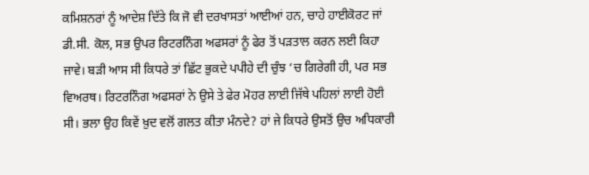ਕਮਿਸ਼ਨਰਾਂ ਨੂੰ ਆਦੇਸ਼ ਦਿੱਤੇ ਕਿ ਜੋ ਵੀ ਦਰਖਾਸਤਾਂ ਆਈਆਂ ਹਨ, ਚਾਹੇ ਹਾਈਕੋਰਟ ਜਾਂ ਡੀ.ਸੀ. ਕੋਲ, ਸਭ ਉਪਰ ਰਿਟਰਨਿੰਗ ਅਫਸਰਾਂ ਨੂੰ ਫੇਰ ਤੋਂ ਪੜਤਾਲ ਕਰਨ ਲਈ ਕਿਹਾ ਜਾਵੇ। ਬੜੀ ਆਸ ਸੀ ਕਿਧਰੇ ਤਾਂ ਛਿੱਟ ਭੁਕਦੇ ਪਪੀਹੇ ਦੀ ਚੁੰਝ ‘ਚ ਗਿਰੇਗੀ ਹੀ, ਪਰ ਸਭ ਵਿਅਰਥ। ਰਿਟਰਨਿੰਗ ਅਫਸਰਾਂ ਨੇ ਉਸੇ ਤੇ ਫੇਰ ਮੋਹਰ ਲਾਈ ਜਿੱਥੇ ਪਹਿਲਾਂ ਲਾਈ ਹੋਈ ਸੀ। ਭਲਾ ਉਹ ਕਿਵੇਂ ਖ਼ੁਦ ਵਲੋਂ ਗਲਤ ਕੀਤਾ ਮੰਨਦੇ? ਹਾਂ ਜੇ ਕਿਧਰੇ ਉਸਤੋਂ ਉਚ ਅਧਿਕਾਰੀ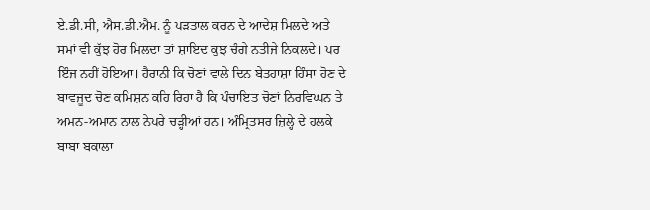ਏ.ਡੀ.ਸੀ, ਐਸ.ਡੀ.ਐਮ. ਨੂੰ ਪੜਤਾਲ ਕਰਨ ਦੇ ਆਦੇਸ਼ ਮਿਲਦੇ ਅਤੇ ਸਮਾਂ ਵੀ ਕੁੱਝ ਹੋਰ ਮਿਲਦਾ ਤਾਂ ਸ਼ਾਇਦ ਕੁਝ ਚੰਗੇ ਨਤੀਜੇ ਨਿਕਲਦੇ। ਪਰ ਇੰਜ ਨਹੀਂ ਹੋਇਆ। ਹੈਰਾਨੀ ਕਿ ਚੋਣਾਂ ਵਾਲੇ ਦਿਨ ਬੇਤਹਾਸ਼ਾ ਹਿੰਸਾ ਹੋਣ ਦੇ ਬਾਵਜੂਦ ਚੋਣ ਕਮਿਸ਼ਨ ਕਹਿ ਰਿਹਾ ਹੈ ਕਿ ਪੰਚਾਇਤ ਚੋਣਾਂ ਨਿਰਵਿਘਨ ਤੇ ਅਮਨ-ਅਮਾਨ ਨਾਲ ਨੇਪਰੇ ਚੜ੍ਹੀਆਂ ਹਨ। ਅੰਮ੍ਰਿਤਸਰ ਜ਼ਿਲ੍ਹੇ ਦੇ ਹਲਕੇ ਬਾਬਾ ਬਕਾਲਾ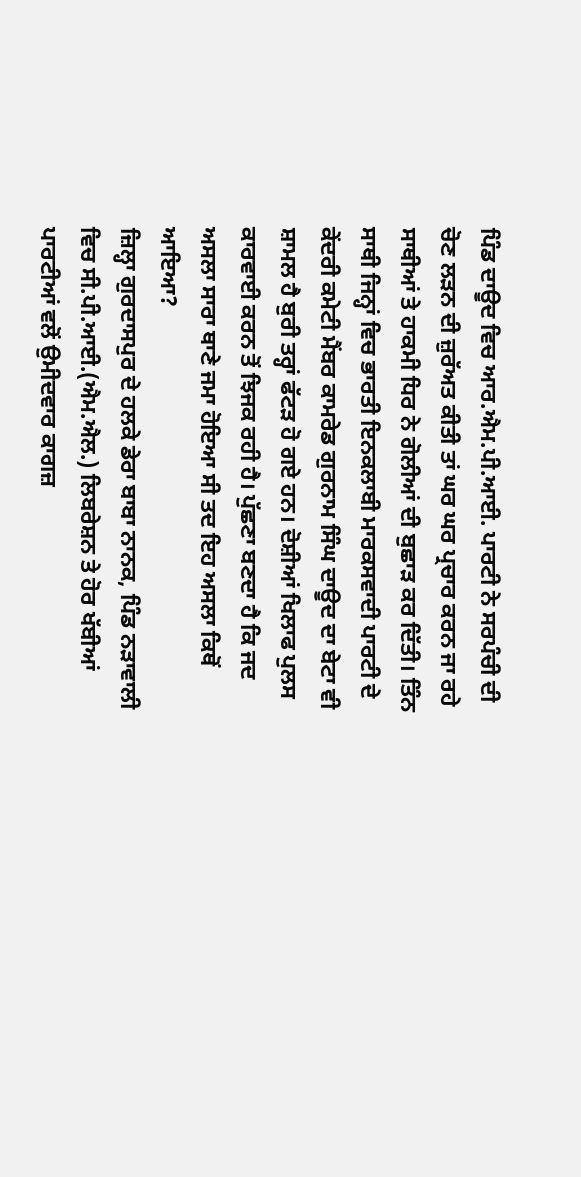ਪਿੰਡ ਦਾਊਦ ਵਿਚ ਆਰ.ਐਮ.ਪੀ.ਆਈ. ਪਾਰਟੀ ਨੇ ਸਰਪੰਚੀ ਦੀ ਚੋਣ ਲੜਨ ਦੀ ਜ਼ੁਰੱਅਤ ਕੀਤੀ ਤਾਂ ਘਰ ਘਰ ਪ੍ਰਚਾਰ ਕਰਨ ਜਾ ਰਹੇ ਸਾਥੀਆਂ ਤੇ ਹਾਕਮੀ ਧਿਰ ਨੇ ਗੋਲੀਆਂ ਦੀ ਬੁਛਾੜ ਕਰ ਦਿੱਤੀ। ਤਿੰਨ ਸਾਥੀ ਜਿਨ੍ਹਾਂ ਵਿਚ ਭਾਰਤੀ ਇਨਕਲਾਬੀ ਮਾਰਕਸਵਾਦੀ ਪਾਰਟੀ ਦੇ ਕੇਂਦਰੀ ਕਮੇਟੀ ਮੈਂਬਰ ਕਾਮਰੇਡ ਗੁਰਨਾਮ ਸਿੰਘ ਦਾਊਦ ਦਾ ਬੇਟਾ ਵੀ ਸ਼ਾਮਲ ਹੈ ਬੁਰੀ ਤਰ੍ਹਾਂ ਫੱਟੜ ਹੋ ਗਏ ਹਨ। ਦੋਸ਼ੀਆਂ ਖਿਲਾਫ ਪੁਲਸ ਕਾਰਵਾਈ ਕਰਨ ਤੋਂ ਝਿਜਕ ਰਹੀ ਹੈ। ਪੁੱਛਣਾ ਬਣਦਾ ਹੈ ਕਿ ਜਦ ਅਸਲਾ ਸਾਰਾ ਥਾਣੇ ਜਮਾ ਹੋਇਆ ਸੀ ਤਦ ਇਹ ਅਸਲਾ ਕਿਥੋਂ ਆਇਆ?
ਜ਼ਿਲ੍ਹਾ ਗੁਰਦਾਸਪੁਰ ਦੇ ਹਲਕੇ ਡੇਰਾ ਬਾਬਾ ਨਾਨਕ, ਪਿੰਡ ਨੜਾਵਾਲੀ ਵਿਚ ਸੀ.ਪੀ.ਆਈ.(ਐਮ.ਐਲ.) ਲਿਬਰੇਸ਼ਨ ਤੇ ਹੋਰ ਖੱਬੀਆਂ ਪਾਰਟੀਆਂ ਵਲੋਂ ਉਮੀਦਵਾਰ ਕਾਗਜ਼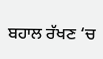ਬਹਾਲ ਰੱਖਣ ‘ਚ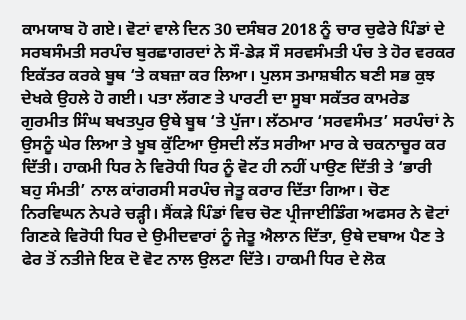ਕਾਮਯਾਬ ਹੋ ਗਏ। ਵੋਟਾਂ ਵਾਲੇ ਦਿਨ 30 ਦਸੰਬਰ 2018 ਨੂੰ ਚਾਰ ਚੁਫੇਰੇ ਪਿੰਡਾਂ ਦੇ ਸਰਬਸੰਮਤੀ ਸਰਪੰਚ ਬੁਰਛਾਗਰਦਾਂ ਨੇ ਸੌ-ਡੇੜ ਸੌ ਸਰਵਸੰਮਤੀ ਪੰਚ ਤੇ ਹੋਰ ਵਰਕਰ ਇਕੱਤਰ ਕਰਕੇ ਬੂਥ ‘ਤੇ ਕਬਜ਼ਾ ਕਰ ਲਿਆ। ਪੁਲਸ ਤਮਾਸ਼ਬੀਨ ਬਣੀ ਸਭ ਕੁਝ ਦੇਖਕੇ ਉਹਲੇ ਹੋ ਗਈ। ਪਤਾ ਲੱਗਣ ਤੇ ਪਾਰਟੀ ਦਾ ਸੂਬਾ ਸਕੱਤਰ ਕਾਮਰੇਡ ਗੁਰਮੀਤ ਸਿੰਘ ਬਖਤਪੁਰ ਉਥੇ ਬੂਥ ‘ਤੇ ਪੁੱਜਾ। ਲੱਠਮਾਰ ‘ਸਰਵਸੰਮਤ’ ਸਰਪੰਚਾਂ ਨੇ ਉਸਨੂੰ ਘੇਰ ਲਿਆ ਤੇ ਖੂਬ ਕੁੱਟਿਆ ਉਸਦੀ ਲੱਤ ਸਰੀਆ ਮਾਰ ਕੇ ਚਕਨਾਚੂਰ ਕਰ ਦਿੱਤੀ। ਹਾਕਮੀ ਧਿਰ ਨੇ ਵਿਰੋਧੀ ਧਿਰ ਨੂੰ ਵੋਟ ਹੀ ਨਹੀਂ ਪਾਉਣ ਦਿੱਤੀ ਤੇ ‘ਭਾਰੀ ਬਹੁ ਸੰਮਤੀ’ ਨਾਲ ਕਾਂਗਰਸੀ ਸਰਪੰਚ ਜੇਤੂ ਕਰਾਰ ਦਿੱਤਾ ਗਿਆ। ਚੋਣ ਨਿਰਵਿਘਨ ਨੇਪਰੇ ਚੜ੍ਹੀ। ਸੈਂਕੜੇ ਪਿੰਡਾਂ ਵਿਚ ਚੋਣ ਪ੍ਰੀਜਾਈਡਿੰਗ ਅਫਸਰ ਨੇ ਵੋਟਾਂ ਗਿਣਕੇ ਵਿਰੋਧੀ ਧਿਰ ਦੇ ਉਮੀਦਵਾਰਾਂ ਨੂੰ ਜੇਤੂ ਐਲਾਨ ਦਿੱਤਾ, ਉਥੇ ਦਬਾਅ ਪੈਣ ਤੇ ਫੇਰ ਤੋਂ ਨਤੀਜੇ ਇਕ ਦੋ ਵੋਟ ਨਾਲ ਉਲਟਾ ਦਿੱਤੇ। ਹਾਕਮੀ ਧਿਰ ਦੇ ਲੋਕ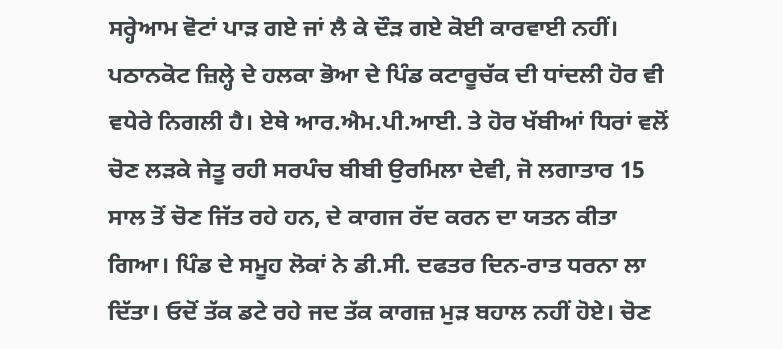ਸਰ੍ਹੇਆਮ ਵੋਟਾਂ ਪਾੜ ਗਏ ਜਾਂ ਲੈ ਕੇ ਦੌੜ ਗਏ ਕੋਈ ਕਾਰਵਾਈ ਨਹੀਂ।
ਪਠਾਨਕੋਟ ਜ਼ਿਲ੍ਹੇ ਦੇ ਹਲਕਾ ਭੋਆ ਦੇ ਪਿੰਡ ਕਟਾਰੂਚੱਕ ਦੀ ਧਾਂਦਲੀ ਹੋਰ ਵੀ ਵਧੇਰੇ ਨਿਗਲੀ ਹੈ। ਏਥੇ ਆਰ.ਐਮ.ਪੀ.ਆਈ. ਤੇ ਹੋਰ ਖੱਬੀਆਂ ਧਿਰਾਂ ਵਲੋਂ ਚੋਣ ਲੜਕੇ ਜੇਤੂ ਰਹੀ ਸਰਪੰਚ ਬੀਬੀ ਉਰਮਿਲਾ ਦੇਵੀ, ਜੋ ਲਗਾਤਾਰ 15 ਸਾਲ ਤੋਂ ਚੋਣ ਜਿੱਤ ਰਹੇ ਹਨ, ਦੇ ਕਾਗਜ ਰੱਦ ਕਰਨ ਦਾ ਯਤਨ ਕੀਤਾ ਗਿਆ। ਪਿੰਡ ਦੇ ਸਮੂਹ ਲੋਕਾਂ ਨੇ ਡੀ.ਸੀ. ਦਫਤਰ ਦਿਨ-ਰਾਤ ਧਰਨਾ ਲਾ ਦਿੱਤਾ। ਓਦੋਂ ਤੱਕ ਡਟੇ ਰਹੇ ਜਦ ਤੱਕ ਕਾਗਜ਼ ਮੁੜ ਬਹਾਲ ਨਹੀਂ ਹੋਏ। ਚੋਣ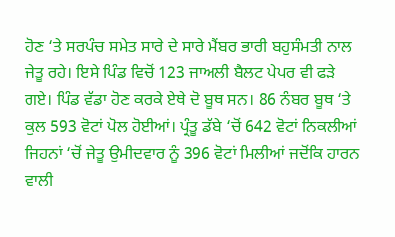ਹੋਣ ‘ਤੇ ਸਰਪੰਚ ਸਮੇਤ ਸਾਰੇ ਦੇ ਸਾਰੇ ਮੈਂਬਰ ਭਾਰੀ ਬਹੁਸੰਮਤੀ ਨਾਲ ਜੇਤੂ ਰਹੇ। ਇਸੇ ਪਿੰਡ ਵਿਚੋਂ 123 ਜਾਅਲੀ ਬੈਲਟ ਪੇਪਰ ਵੀ ਫੜੇ ਗਏ। ਪਿੰਡ ਵੱਡਾ ਹੋਣ ਕਰਕੇ ਏਥੇ ਦੋ ਬੂਥ ਸਨ। 86 ਨੰਬਰ ਬੂਥ ‘ਤੇ ਕੁਲ 593 ਵੋਟਾਂ ਪੋਲ ਹੋਈਆਂ। ਪ੍ਰੰਤੂ ਡੱਬੇ ‘ਚੋਂ 642 ਵੋਟਾਂ ਨਿਕਲੀਆਂ ਜਿਹਨਾਂ ‘ਚੋਂ ਜੇਤੂ ਉਮੀਦਵਾਰ ਨੂੰ 396 ਵੋਟਾਂ ਮਿਲੀਆਂ ਜਦੋਂਕਿ ਹਾਰਨ ਵਾਲੀ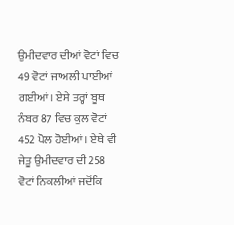ਉਮੀਦਵਾਰ ਦੀਆਂ ਵੋਟਾਂ ਵਿਚ 49 ਵੋਟਾਂ ਜਾਅਲੀ ਪਾਈਆਂ ਗਈਆਂ। ਏਸੇ ਤਰ੍ਹਾਂ ਬੂਥ ਨੰਬਰ 87 ਵਿਚ ਕੁਲ ਵੋਟਾਂ 452 ਪੋਲ ਹੋਈਆਂ। ਏਥੇ ਵੀ ਜੇਤੂ ਉਮੀਦਵਾਰ ਦੀ 258 ਵੋਟਾਂ ਨਿਕਲੀਆਂ ਜਦੋਂਕਿ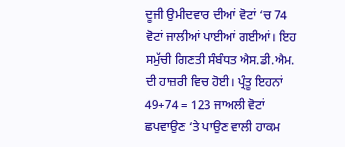ਦੂਜੀ ਉਮੀਦਵਾਰ ਦੀਆਂ ਵੋਟਾਂ ‘ਚ 74 ਵੋਟਾਂ ਜਾਲੀਆਂ ਪਾਈਆਂ ਗਈਆਂ। ਇਹ ਸਮੁੱਚੀ ਗਿਣਤੀ ਸੰਬੰਧਤ ਐਸ.ਡੀ.ਐਮ. ਦੀ ਹਾਜ਼ਰੀ ਵਿਚ ਹੋਈ। ਪ੍ਰੰਤੂ ਇਹਨਾਂ 49+74 = 123 ਜਾਅਲੀ ਵੋਟਾਂ ਛਪਵਾਉਣ ‘ਤੇ ਪਾਉਣ ਵਾਲੀ ਹਾਕਮ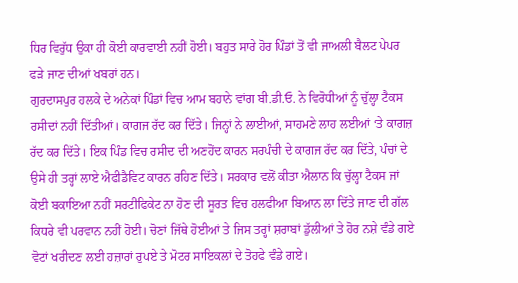ਧਿਰ ਵਿਰੁੱਧ ਉਕਾ ਹੀ ਕੋਈ ਕਾਰਵਾਈ ਨਹੀਂ ਹੋਈ। ਬਹੁਤ ਸਾਰੇ ਹੋਰ ਪਿੰਡਾਂ ਤੋਂ ਵੀ ਜਾਅਲੀ ਬੈਲਟ ਪੇਪਰ ਫੜੇ ਜਾਣ ਦੀਆਂ ਖਬਰਾਂ ਹਨ।
ਗੁਰਦਾਸਪੁਰ ਹਲਕੇ ਦੇ ਅਨੇਕਾਂ ਪਿੰਡਾਂ ਵਿਚ ਆਮ ਬਹਾਨੇ ਵਾਂਗ ਬੀ.ਡੀ.ਓ. ਨੇ ਵਿਰੋਧੀਆਂ ਨੂੰ ਚੁੱਲ੍ਹਾ ਟੈਕਸ ਰਸੀਦਾਂ ਨਹੀਂ ਦਿੱਤੀਆਂ। ਕਾਗਜ ਰੱਦ ਕਰ ਦਿੱਤੇ। ਜਿਨ੍ਹਾਂ ਨੇ ਲਾਈਆਂ, ਸਾਹਮਣੇ ਲਾਹ ਲਈਆਂ ‘ਤੇ ਕਾਗਜ਼ ਰੱਦ ਕਰ ਦਿੱਤੇ। ਇਕ ਪਿੰਡ ਵਿਚ ਰਸੀਦ ਦੀ ਅਣਹੋਂਦ ਕਾਰਨ ਸਰਪੰਚੀ ਦੇ ਕਾਗਜ ਰੱਦ ਕਰ ਦਿੱਤੇ, ਪੰਚਾਂ ਦੇ ਉਸੇ ਹੀ ਤਰ੍ਹਾਂ ਲਾਏ ਐਫੀਡੈਵਿਟ ਕਾਰਨ ਰਹਿਣ ਦਿੱਤੇ। ਸਰਕਾਰ ਵਲੋਂ ਕੀਤਾ ਐਲਾਨ ਕਿ ਚੁੱਲ੍ਹਾ ਟੈਕਸ ਜਾਂ ਕੋਈ ਬਕਾਇਆ ਨਹੀਂ ਸਰਟੀਫਿਕੇਟ ਨਾ ਹੋਣ ਦੀ ਸੂਰਤ ਵਿਚ ਹਲਫੀਆ ਬਿਆਨ ਲਾ ਦਿੱਤੇ ਜਾਣ ਦੀ ਗੱਲ ਕਿਧਰੇ ਵੀ ਪਰਵਾਨ ਨਹੀਂ ਹੋਈ। ਚੋਣਾਂ ਜਿੱਥੇ ਹੋਈਆਂ ਤੇ ਜਿਸ ਤਰ੍ਹਾਂ ਸ਼ਰਾਬਾਂ ਡੁੱਲੀਆਂ ਤੇ ਹੋਰ ਨਸ਼ੇ ਵੰਡੇ ਗਏ ਵੋਟਾਂ ਖਰੀਦਣ ਲਈ ਹਜ਼ਾਰਾਂ ਰੁਪਏ ਤੇ ਮੋਟਰ ਸਾਇਕਲਾਂ ਦੇ ਤੋਹਫੇ ਵੰਡੇ ਗਏ।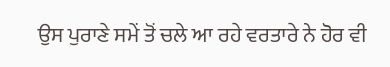ਉਸ ਪੁਰਾਣੇ ਸਮੇਂ ਤੋਂ ਚਲੇ ਆ ਰਹੇ ਵਰਤਾਰੇ ਨੇ ਹੋਰ ਵੀ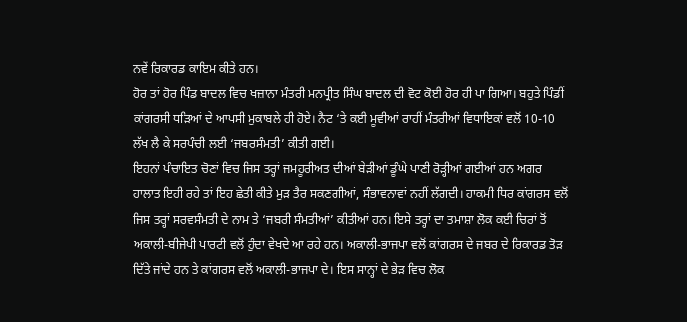ਨਵੇਂ ਰਿਕਾਰਡ ਕਾਇਮ ਕੀਤੇ ਹਨ।
ਹੋਰ ਤਾਂ ਹੋਰ ਪਿੰਡ ਬਾਦਲ ਵਿਚ ਖਜ਼ਾਨਾ ਮੰਤਰੀ ਮਨਪ੍ਰੀਤ ਸਿੰਘ ਬਾਦਲ ਦੀ ਵੋਟ ਕੋਈ ਹੋਰ ਹੀ ਪਾ ਗਿਆ। ਬਹੁਤੇ ਪਿੰਡੀਂ ਕਾਂਗਰਸੀ ਧੜਿਆਂ ਦੇ ਆਪਸੀ ਮੁਕਾਬਲੇ ਹੀ ਹੋਏ। ਨੈਟ ‘ਤੇ ਕਈ ਮੂਵੀਆਂ ਰਾਹੀਂ ਮੰਤਰੀਆਂ ਵਿਧਾਇਕਾਂ ਵਲੋਂ 10-10 ਲੱਖ ਲੈ ਕੇ ਸਰਪੰਚੀ ਲਈ ‘ਜਬਰਸੰਮਤੀ’ ਕੀਤੀ ਗਈ।
ਇਹਨਾਂ ਪੰਚਾਇਤ ਚੋਣਾਂ ਵਿਚ ਜਿਸ ਤਰ੍ਹਾਂ ਜਮਹੂਰੀਅਤ ਦੀਆਂ ਬੇੜੀਆਂ ਡੂੰਘੇ ਪਾਣੀ ਰੋੜ੍ਹੀਆਂ ਗਈਆਂ ਹਨ ਅਗਰ ਹਾਲਾਤ ਇਹੀ ਰਹੇ ਤਾਂ ਇਹ ਛੇਤੀ ਕੀਤੇ ਮੁੜ ਤੈਰ ਸਕਣਗੀਆਂ, ਸੰਭਾਵਨਾਵਾਂ ਨਹੀਂ ਲੱਗਦੀ। ਹਾਕਮੀ ਧਿਰ ਕਾਂਗਰਸ ਵਲੋਂ ਜਿਸ ਤਰ੍ਹਾਂ ਸਰਵਸੰਮਤੀ ਦੇ ਨਾਮ ਤੇ ‘ਜਬਰੀ ਸੰਮਤੀਆਂ’ ਕੀਤੀਆਂ ਹਨ। ਇਸੇ ਤਰ੍ਹਾਂ ਦਾ ਤਮਾਸ਼ਾ ਲੋਕ ਕਈ ਚਿਰਾਂ ਤੋਂ ਅਕਾਲੀ-ਬੀਜੇਪੀ ਪਾਰਟੀ ਵਲੋਂ ਹੁੰਦਾ ਵੇਖਦੇ ਆ ਰਹੇ ਹਨ। ਅਕਾਲੀ-ਭਾਜਪਾ ਵਲੋਂ ਕਾਂਗਰਸ ਦੇ ਜਬਰ ਦੇ ਰਿਕਾਰਡ ਤੋੜ ਦਿੱਤੇ ਜਾਂਦੇ ਹਨ ਤੇ ਕਾਂਗਰਸ ਵਲੋਂ ਅਕਾਲੀ-ਭਾਜਪਾ ਦੇ। ਇਸ ਸਾਨ੍ਹਾਂ ਦੇ ਭੇੜ ਵਿਚ ਲੋਕ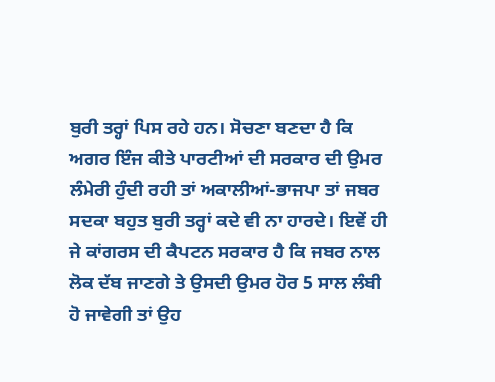ਬੁਰੀ ਤਰ੍ਹਾਂ ਪਿਸ ਰਹੇ ਹਨ। ਸੋਚਣਾ ਬਣਦਾ ਹੈ ਕਿ ਅਗਰ ਇੰਜ ਕੀਤੇ ਪਾਰਟੀਆਂ ਦੀ ਸਰਕਾਰ ਦੀ ਉਮਰ ਲੰਮੇਰੀ ਹੁੰਦੀ ਰਹੀ ਤਾਂ ਅਕਾਲੀਆਂ-ਭਾਜਪਾ ਤਾਂ ਜਬਰ ਸਦਕਾ ਬਹੁਤ ਬੁਰੀ ਤਰ੍ਹਾਂ ਕਦੇ ਵੀ ਨਾ ਹਾਰਦੇ। ਇਵੇਂ ਹੀ ਜੇ ਕਾਂਗਰਸ ਦੀ ਕੈਪਟਨ ਸਰਕਾਰ ਹੈ ਕਿ ਜਬਰ ਨਾਲ ਲੋਕ ਦੱਬ ਜਾਣਗੇ ਤੇ ਉਸਦੀ ਉਮਰ ਹੋਰ 5 ਸਾਲ ਲੰਬੀ ਹੋ ਜਾਵੇਗੀ ਤਾਂ ਉਹ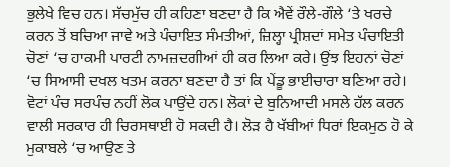ਭੁਲੇਖੇ ਵਿਚ ਹਨ। ਸੱਚਮੁੱਚ ਹੀ ਕਹਿਣਾ ਬਣਦਾ ਹੈ ਕਿ ਐਵੇਂ ਰੌਲੇ-ਗੌਲੇ ‘ਤੇ ਖਰਚੇ ਕਰਨ ਤੋਂ ਬਚਿਆ ਜਾਵੇ ਅਤੇ ਪੰਚਾਇਤ ਸੰਮਤੀਆਂ, ਜ਼ਿਲ੍ਹਾ ਪ੍ਰੀਸ਼ਦਾਂ ਸਮੇਤ ਪੰਚਾਇਤੀ ਚੋਣਾਂ ‘ਚ ਹਾਕਮੀ ਪਾਰਟੀ ਨਾਮਜ਼ਦਗੀਆਂ ਹੀ ਕਰ ਲਿਆ ਕਰੇ। ਉਂਝ ਇਹਨਾਂ ਚੋਣਾਂ ‘ਚ ਸਿਆਸੀ ਦਖਲ ਖਤਮ ਕਰਨਾ ਬਣਦਾ ਹੈ ਤਾਂ ਕਿ ਪੇਂਡੂ ਭਾਈਚਾਰਾ ਬਣਿਆ ਰਹੇ। ਵੋਟਾਂ ਪੰਚ ਸਰਪੰਚ ਨਹੀਂ ਲੋਕ ਪਾਉਂਦੇ ਹਨ। ਲੋਕਾਂ ਦੇ ਬੁਨਿਆਦੀ ਮਸਲੇ ਹੱਲ ਕਰਨ ਵਾਲੀ ਸਰਕਾਰ ਹੀ ਚਿਰਸਥਾਈ ਹੋ ਸਕਦੀ ਹੈ। ਲੋੜ ਹੈ ਖੱਬੀਆਂ ਧਿਰਾਂ ਇਕਮੁਠ ਹੋ ਕੇ ਮੁਕਾਬਲੇ ‘ਚ ਆਉਣ ਤੇ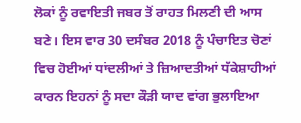ਲੋਕਾਂ ਨੂੰ ਰਵਾਇਤੀ ਜਬਰ ਤੋਂ ਰਾਹਤ ਮਿਲਣੀ ਦੀ ਆਸ ਬਣੇ। ਇਸ ਵਾਰ 30 ਦਸੰਬਰ 2018 ਨੂੰ ਪੰਚਾਇਤ ਚੋਣਾਂ ਵਿਚ ਹੋਈਆਂ ਧਾਂਦਲੀਆਂ ਤੇ ਜ਼ਿਆਦਤੀਆਂ ਧੱਕੇਸ਼ਾਹੀਆਂ ਕਾਰਨ ਇਹਨਾਂ ਨੂੰ ਸਦਾ ਕੌੜੀ ਯਾਦ ਵਾਂਗ ਭੁਲਾਇਆ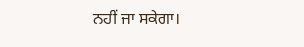ਨਹੀਂ ਜਾ ਸਕੇਗਾ।